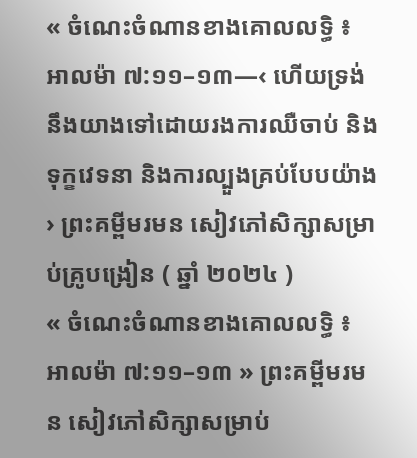« ចំណេះចំណានខាងគោលលទ្ធិ ៖ អាលម៉ា ៧:១១–១៣—‹ ហើយទ្រង់នឹងយាងទៅដោយរងការឈឺចាប់ និងទុក្ខវេទនា និងការល្បួងគ្រប់បែបយ៉ាង › ព្រះគម្ពីមរមន សៀវភៅសិក្សាសម្រាប់គ្រូបង្រៀន ( ឆ្នាំ ២០២៤ )
« ចំណេះចំណានខាងគោលលទ្ធិ ៖ អាលម៉ា ៧:១១–១៣ » ព្រះគម្ពីមរមន សៀវភៅសិក្សាសម្រាប់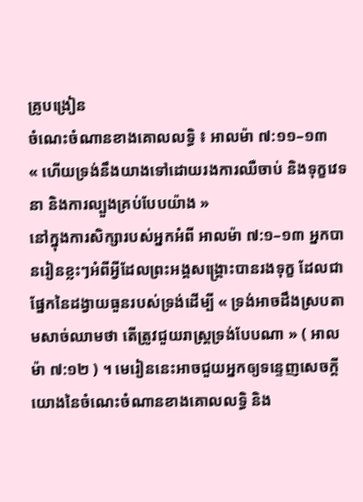គ្រូបង្រៀន
ចំណេះចំណានខាងគោលលទ្ធិ ៖ អាលម៉ា ៧:១១–១៣
« ហើយទ្រង់នឹងយាងទៅដោយរងការឈឺចាប់ និងទុក្ខវេទនា និងការល្បួងគ្រប់បែបយ៉ាង »
នៅក្នុងការសិក្សារបស់អ្នកអំពី អាលម៉ា ៧:១–១៣ អ្នកបានរៀនខ្លះៗអំពីអ្វីដែលព្រះអង្គសង្គ្រោះបានរងទុក្ខ ដែលជាផ្នែកនៃដង្វាយធួនរបស់ទ្រង់ដើម្បី « ទ្រង់អាចដឹងស្របតាមសាច់ឈាមថា តើត្រូវជួយរាស្ត្រទ្រង់បែបណា » ( អាលម៉ា ៧:១២ ) ។ មេរៀននេះអាចជួយអ្នកឲ្យទន្ទេញសេចក្តីយោងនៃចំណេះចំណានខាងគោលលទ្ធិ និង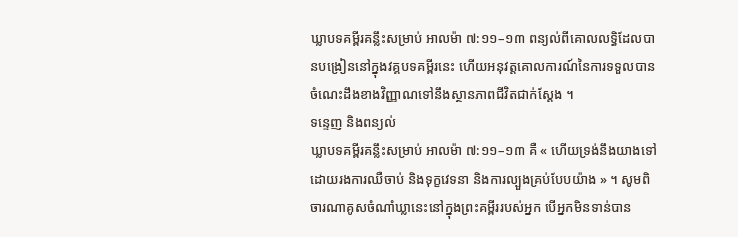ឃ្លាបទគម្ពីរគន្លឹះសម្រាប់ អាលម៉ា ៧:១១–១៣ ពន្យល់ពីគោលលទ្ធិដែលបានបង្រៀននៅក្នុងវគ្គបទគម្ពីរនេះ ហើយអនុវត្តគោលការណ៍នៃការទទួលបានចំណេះដឹងខាងវិញ្ញាណទៅនឹងស្ថានភាពជីវិតជាក់ស្តែង ។
ទន្ទេញ និងពន្យល់
ឃ្លាបទគម្ពីរគន្លឹះសម្រាប់ អាលម៉ា ៧:១១–១៣ គឺ « ហើយទ្រង់នឹងយាងទៅដោយរងការឈឺចាប់ និងទុក្ខវេទនា និងការល្បួងគ្រប់បែបយ៉ាង » ។ សូមពិចារណាគូសចំណាំឃ្លានេះនៅក្នុងព្រះគម្ពីររបស់អ្នក បើអ្នកមិនទាន់បាន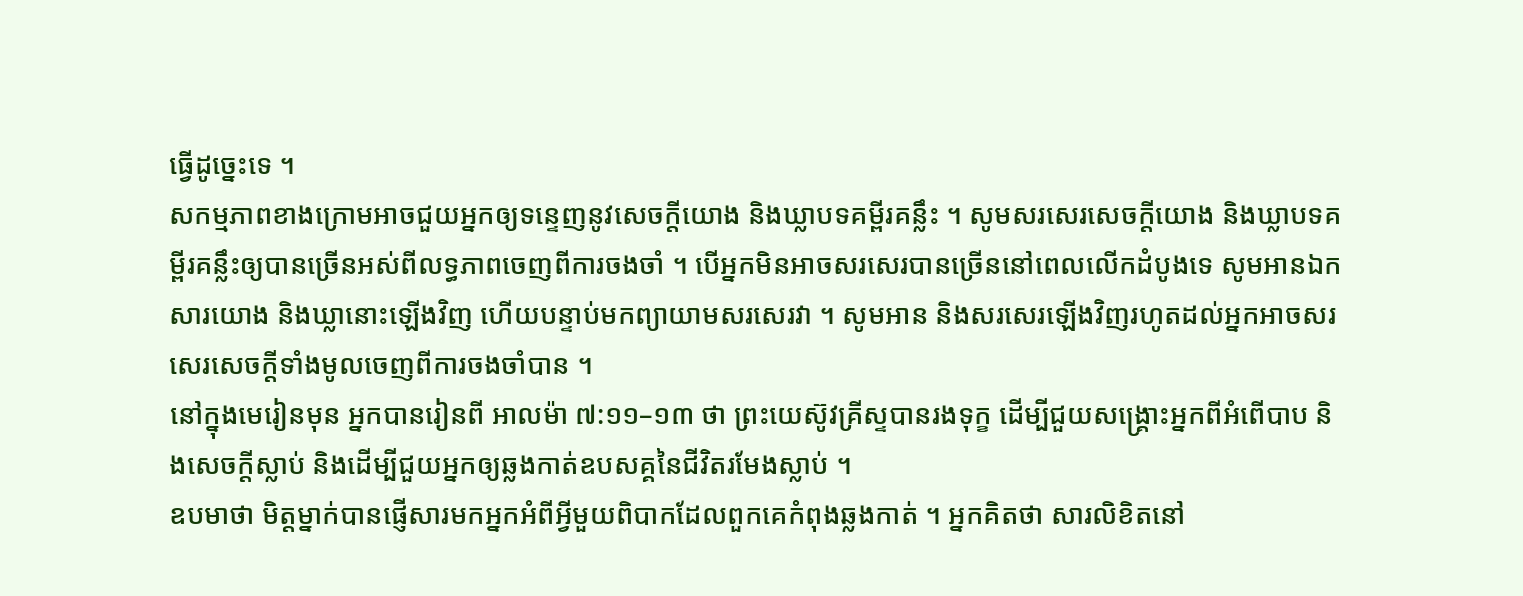ធ្វើដូច្នេះទេ ។
សកម្មភាពខាងក្រោមអាចជួយអ្នកឲ្យទន្ទេញនូវសេចក្តីយោង និងឃ្លាបទគម្ពីរគន្លឹះ ។ សូមសរសេរសេចក្ដីយោង និងឃ្លាបទគម្ពីរគន្លឹះឲ្យបានច្រើនអស់ពីលទ្ធភាពចេញពីការចងចាំ ។ បើអ្នកមិនអាចសរសេរបានច្រើននៅពេលលើកដំបូងទេ សូមអានឯកសារយោង និងឃ្លានោះឡើងវិញ ហើយបន្ទាប់មកព្យាយាមសរសេរវា ។ សូមអាន និងសរសេរឡើងវិញរហូតដល់អ្នកអាចសរសេរសេចក្តីទាំងមូលចេញពីការចងចាំបាន ។
នៅក្នុងមេរៀនមុន អ្នកបានរៀនពី អាលម៉ា ៧:១១–១៣ ថា ព្រះយេស៊ូវគ្រីស្ទបានរងទុក្ខ ដើម្បីជួយសង្រ្គោះអ្នកពីអំពើបាប និងសេចក្តីស្លាប់ និងដើម្បីជួយអ្នកឲ្យឆ្លងកាត់ឧបសគ្គនៃជីវិតរមែងស្លាប់ ។
ឧបមាថា មិត្តម្នាក់បានផ្ញើសារមកអ្នកអំពីអ្វីមួយពិបាកដែលពួកគេកំពុងឆ្លងកាត់ ។ អ្នកគិតថា សារលិខិតនៅ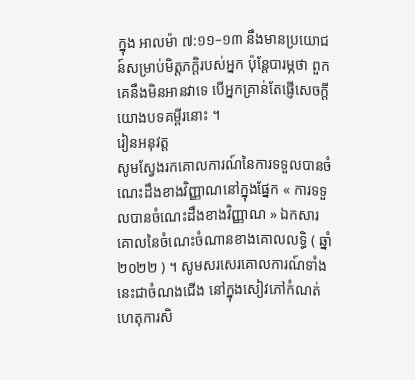ក្នុង អាលម៉ា ៧:១១–១៣ នឹងមានប្រយោជន៍សម្រាប់មិត្តភក្តិរបស់អ្នក ប៉ុន្តែបារម្ភថា ពួកគេនឹងមិនអានវាទេ បើអ្នកគ្រាន់តែផ្ញើសេចក្តីយោងបទគម្ពីរនោះ ។
រៀនអនុវត្ត
សូមស្វែងរកគោលការណ៍នៃការទទួលបានចំណេះដឹងខាងវិញ្ញាណនៅក្នុងផ្នែក « ការទទួលបានចំណេះដឹងខាងវិញ្ញាណ » ឯកសារគោលនៃចំណេះចំណានខាងគោលលទ្ធិ ( ឆ្នាំ ២០២២ ) ។ សូមសរសេរគោលការណ៍ទាំងនេះជាចំណងជើង នៅក្នុងសៀវភៅកំណត់ហេតុការសិ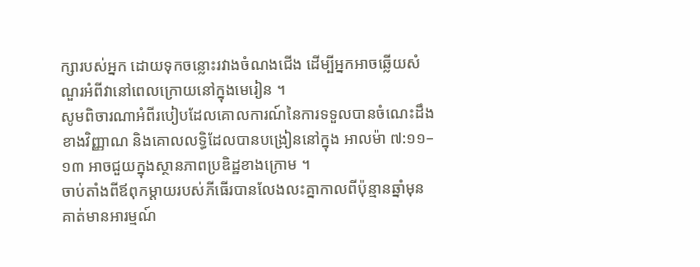ក្សារបស់អ្នក ដោយទុកចន្លោះរវាងចំណងជើង ដើម្បីអ្នកអាចឆ្លើយសំណួរអំពីវានៅពេលក្រោយនៅក្នុងមេរៀន ។
សូមពិចារណាអំពីរបៀបដែលគោលការណ៍នៃការទទួលបានចំណេះដឹងខាងវិញ្ញាណ និងគោលលទ្ធិដែលបានបង្រៀននៅក្នុង អាលម៉ា ៧:១១–១៣ អាចជួយក្នុងស្ថានភាពប្រឌិដ្ឋខាងក្រោម ។
ចាប់តាំងពីឪពុកម្តាយរបស់ភីធើរបានលែងលះគ្នាកាលពីប៉ុន្មានឆ្នាំមុន គាត់មានអារម្មណ៍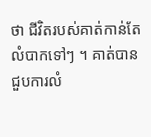ថា ជីវិតរបស់គាត់កាន់តែលំបាកទៅៗ ។ គាត់បានជួបការលំ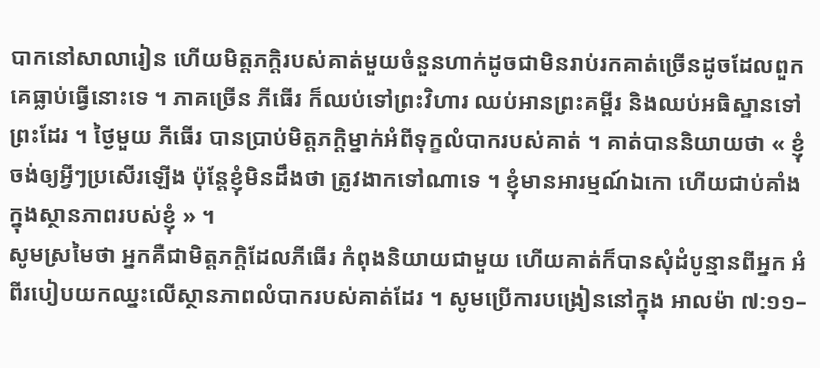បាកនៅសាលារៀន ហើយមិត្តភក្តិរបស់គាត់មួយចំនួនហាក់ដូចជាមិនរាប់រកគាត់ច្រើនដូចដែលពួកគេធ្លាប់ធ្វើនោះទេ ។ ភាគច្រើន ភីធើរ ក៏ឈប់ទៅព្រះវិហារ ឈប់អានព្រះគម្ពីរ និងឈប់អធិស្ឋានទៅព្រះដែរ ។ ថ្ងៃមួយ ភីធើរ បានប្រាប់មិត្តភក្តិម្នាក់អំពីទុក្ខលំបាករបស់គាត់ ។ គាត់បាននិយាយថា « ខ្ញុំចង់ឲ្យអ្វីៗប្រសើរឡើង ប៉ុន្តែខ្ញុំមិនដឹងថា ត្រូវងាកទៅណាទេ ។ ខ្ញុំមានអារម្មណ៍ឯកោ ហើយជាប់គាំងក្នុងស្ថានភាពរបស់ខ្ញុំ » ។
សូមស្រមៃថា អ្នកគឺជាមិត្តភក្តិដែលភីធើរ កំពុងនិយាយជាមួយ ហើយគាត់ក៏បានសុំដំបូន្មានពីអ្នក អំពីរបៀបយកឈ្នះលើស្ថានភាពលំបាករបស់គាត់ដែរ ។ សូមប្រើការបង្រៀននៅក្នុង អាលម៉ា ៧:១១–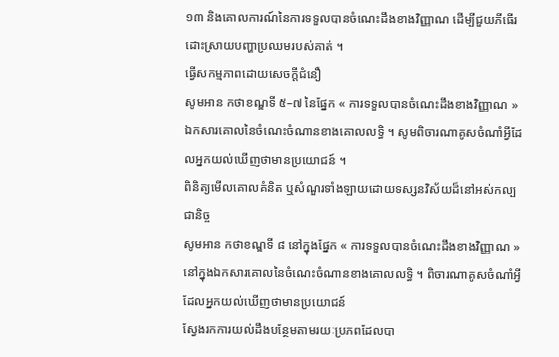១៣ និងគោលការណ៍នៃការទទួលបានចំណេះដឹងខាងវិញ្ញាណ ដើម្បីជួយភីធើរដោះស្រាយបញ្ហាប្រឈមរបស់គាត់ ។
ធ្វើសកម្មភាពដោយសេចក្ដីជំនឿ
សូមអាន កថាខណ្ឌទី ៥–៧ នៃផ្នែក « ការទទួលបានចំណេះដឹងខាងវិញ្ញាណ » ឯកសារគោលនៃចំណេះចំណានខាងគោលលទ្ធិ ។ សូមពិចារណាគូសចំណាំអ្វីដែលអ្នកយល់ឃើញថាមានប្រយោជន៍ ។
ពិនិត្យមើលគោលគំនិត ឬសំណួរទាំងឡាយដោយទស្សនវិស័យដ៏នៅអស់កល្បជានិច្ច
សូមអាន កថាខណ្ឌទី ៨ នៅក្នុងផ្នែក « ការទទួលបានចំណេះដឹងខាងវិញ្ញាណ » នៅក្នុងឯកសារគោលនៃចំណេះចំណានខាងគោលលទ្ធិ ។ ពិចារណាគូសចំណាំអ្វីដែលអ្នកយល់ឃើញថាមានប្រយោជន៍
ស្វែងរកការយល់ដឹងបន្ថែមតាមរយៈប្រភពដែលបា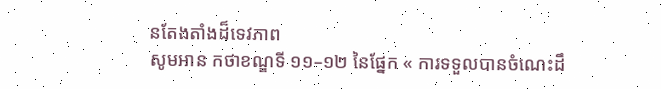នតែងតាំងដ៏ទេវភាព
សូមអាន កថាខណ្ឌទី ១១–១២ នៃផ្នែក « ការទទួលបានចំណេះដឹ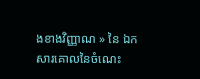ងខាងវិញ្ញាណ » នៃ ឯកសារគោលនៃចំណេះ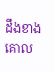ដឹងខាងគោល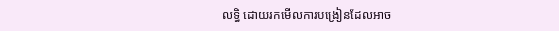លទ្ធិ ដោយរកមើលការបង្រៀនដែលអាច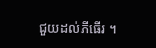ជួយដល់ភីធើរ ។